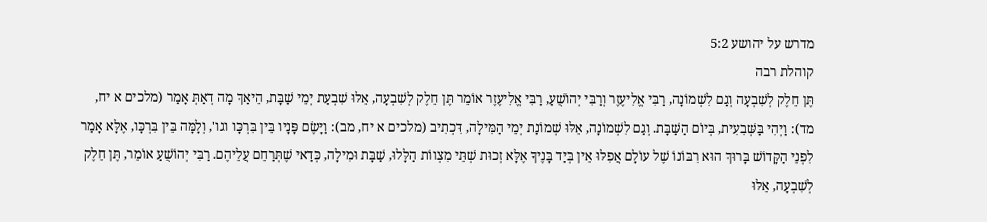מדרש על יהושע 5:2
קוהלת רבה
תֶּן חֵלֶק לְשִׁבְעָה וְגַם לִשְׁמוֹנָה, רַבִּי אֱלִיעֶזֶר וְרַבִּי יְהוֹשֻׁעַ, רַבִּי אֱלִיעֶזֶר אוֹמֵר תֶּן חֵלֶק לְשִׁבְעָה, אֵלּוּ שִׁבְעַת יְמֵי שַׁבָּת, הֵיאַךְ מָה דְאַתְּ אָמַר (מלכים א יח, מד): וַיְהִי בַּשְּׁבִעִית, בְּיוֹם הַשַּׁבָּת. וְגַם לִשְׁמוֹנָה, אֵלּוּ שְׁמוֹנַת יְמֵי הַמִּילָה, דִּכְתִיב (מלכים א יח, מב): וַיָּשֶׂם פָּנָיו בֵּין בִּרְכָּו וגו', וְלָמָּה בֵּין בִּרְכָּו, אֶלָּא אָמַר לִפְנֵי הַקָּדוֹשׁ בָּרוּךְ הוּא רִבּוֹנוֹ שֶׁל עוֹלָם אֲפִלּוּ אֵין בְּיַד בָּנֶיךָ אֶלָּא זְכוּת שְׁתֵּי מִצְווֹת הַלָּלוּ, שַׁבָּת וּמִילָה, כְּדַאי שֶׁתְּרַחֵם עֲלֵיהֶם. רַבִּי יְהוֹשֻׁעַ אוֹמֵר, תֶּן חֵלֶק לְשִׁבְעָה, אֵלּוּ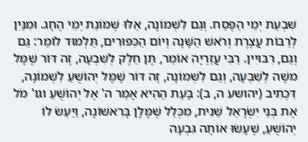שִׁבְעַת יְמֵי הַפֶּסַח. וְגַם לִשְׁמוֹנָה, אֵלּוּ שְׁמוֹנַת יְמֵי הֶחָג. וּמִנַּיִן לְרַבּוֹת עֲצֶרֶת וְרֹאשׁ הַשָּׁנָה וְיוֹם הַכִּפּוּרִים, תַּלְמוּד לוֹמַר: גַּם וְגַם, רִבּוּיִין. רַבִּי עֲזַרְיָה אוֹמֵר, תֶּן חֵלֶק לְשִׁבְעָה, זֶה דּוֹר שֶׁמָּל משֶׁה לְשִׁבְעָה, וְגַם לִשְׁמוֹנָה, זֶה דּוֹר שֶׁמָּל יְהוֹשֻׁעַ לִשְׁמוֹנָה, דִּכְתִיב (יהושע ה, ב): בָּעֵת הַהִיא אָמַר ה' אֶל יְהוֹשֻׁעַ וגו' מֹל אֶת בְּנֵי יִשְׂרָאֵל שֵׁנִית, מִכְּלַל שֶׁמָּלָן בָּרִאשׁוֹנָה, וַיַּעַשׂ לוֹ יְהוֹשֻׁעַ, שֶׁעָשׂוּ אוֹתָה גִּבְעָה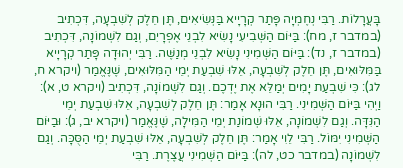בָּעֲרָלוֹת. רַבִּי נְחֶמְיָה פָּתַר קְרָיָיא בַּנְּשִׂיאִים, תֶּן חֵלֶק לְשִׁבְעָה, דִּכְתִיב (במדבר ז, מח): בַּיּוֹם הַשְּׁבִיעִי נָשִׂיא לִבְנֵי אֶפְרָיִם, וְגַם לִשְׁמוֹנָה, דִּכְתִיב (במדבר ז, נד): בַּיּוֹם הַשְּׁמִינִי נָשִׂיא לִבְנֵי מְנַשֶּׁה. רַבִּי יְהוּדָה פָּתַר קְרָיָיא בַּמִּלּוּאִים, תֶּן חֵלֶק לְשִׁבְעָה, אֵלּוּ שִׁבְעַת יְמֵי הַמִּלּוּאִים, שֶׁנֶּאֱמַר (ויקרא ח, לג): כִּי שִׁבְעַת יָמִים יְמַלֵּא אֶת יֶדְכֶם. וְגַם לִשְׁמוֹנָה, דִּכְתִיב (ויקרא ט, א): וַיְהִי בַּיּוֹם הַשְּׁמִינִי. רַבִּי הוּנָא אָמַר: תֶּן חֵלֶק לְשִׁבְעָה, אֵלּוּ שִׁבְעַת יְמֵי הַנִּדָּה. וְגַם לִשְׁמוֹנָה, אֵלּוּ שְׁמוֹנַת יְמֵי הַמִּילָה, שֶׁנֶּאֱמַר (ויקרא יב, ג): וּבַיּוֹם הַשְּׁמִינִי יִמּוֹל. רַבִּי לֵוִי אָמַר: תֶּן חֵלֶק לְשִׁבְעָה, אֵלּוּ שִׁבְעַת יְמֵי הַסֻּכָּה. וְגַם לִשְׁמוֹנָה (במדבר כט, לה): בַּיּוֹם הַשְּׁמִינִי עֲצֶרֶת. רַבִּי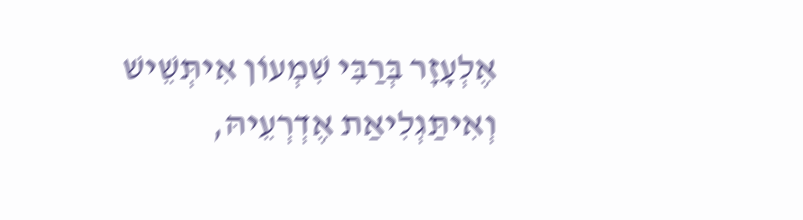אֶלְעָזָר בְּרַבִּי שִׁמְעוֹן אִיתְּשֵׁישׁ וְאִיתַּגְלִיאַת אֶדְרְעֵיהּ,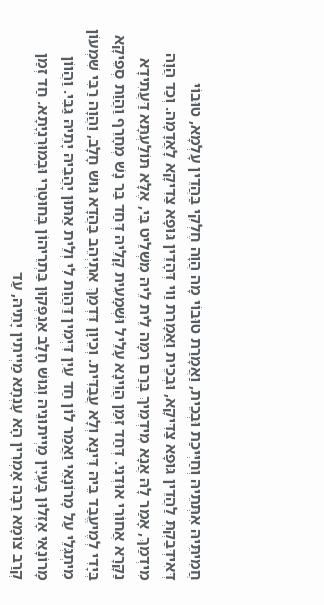חֲמִיתֵּיהּ אִתְּתֵיהּ וְחַיְּיכַת וּבְכֵית, וַאֲמָרַת טוּבוֹי מָה הֲוָה חֶלְקִי בַּהֲדֵין עָלְמָא, טוּבוֹי דְּאִידְּבַקְתְּ לַהֲדֵין גּוּפָא צַדִּיקָא, וּבְכֵית וַאֲמָרַת וַוי דְּהָדֵין גּוּפָא צַדִיקָא לָאֲדָמָה. וְכַד הֲוָה מִידְמַךְ, אָמַר לָהּ אֲנָא מִידְמֵיךְ בְּרַם רִמָּה לֵית לֵיהּ מִשְׁלֵיט בִּי, אֶלָּא תּוֹלַעְתָּא דַּעֲתִידָא נַקָּרָא אֲחוֹרֵי אוּדְנִי. דְּחַד זְמַן הֲוֵינָא עָלֵיל וּשְׁמָעִית קָלֵיהּ דְּחַד בַּר נָשׁ מְחָרֵף וַהֲוַת סְפֵיקָא בְּיָדִי לְמֶיעֱבַד בֵּיהּ דִּינָא וְלָא עֲבַדִּית. וְכֵיוָן דִּדְמַךְ אִתְיְהֵב בַּהֲדָא גּוּשׁ חָלָב, וַהֲוָה רַבִּי שִׁמְעוֹן מִיתְגְּלֵי עַל מָרוֹנָאֵי וַאֲמַר לוֹן חַד עַיִן דִּיְמִין דַּהֲוַת לִי וְלֵית אַתּוּן יָהֲבֵיהּ יָתֵיהּ גַּבִּי. וַהֲווֹן מָרוֹנָאֵי אָזְלוּן בָּעְיָין מַיְיתוּנֵיהּ וְגוּשׁ חָלָב אַנְפְּקוּן בַּתְרֵיהוֹן בְּחוּטְרֵי וּבְמוּרְנְיָתָא. חַד זְמַן קְרַב צוֹמָא רַבָּה אָמְרִין הָא עָנְתָא מַיְיתִין יָתֵיהּ, עַד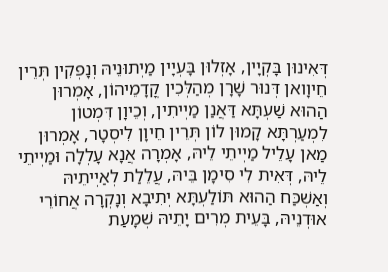דְּאִינוּן בָּקְיָין, אָזְלוּן בָּעְיָין מַיְתוּנֵיהּ וְנָפְקִין תְּרֵין חֵיוָואן דְּנוּר שָׁרָן מְהַלְּכִין קֳדָמֵיהוֹן, אָמְרוּן הַהוּא שַׁעְתָּא דַּאֲנַן מַיְיתִין, וְכֵיוָן דִּמְטוֹן לִמְעַרְתָּא קָמוּן לוֹן תְּרֵין חֵיוָן לִיסְטָר, אָמְרוּן מַאן עָלֵיל מַיְיתֵי לֵיהּ, אָמְרָה אֲנָא עָלְלָה וּמַיְיתֵי לֵיהּ, דְּאִית לִי סִימָן בֵּיהּ, עֲלֵלַת לְאַיְיתֵיהּ וְאַשְׁכַּח הַהוּא תּוֹלַעְתָּא יְתִיבָא וְנָקְרָה אֲחוֹרֵי אוּדְנֵיהּ, בָּעֵית מְרִים יָתֵיהּ שְׁמָעַת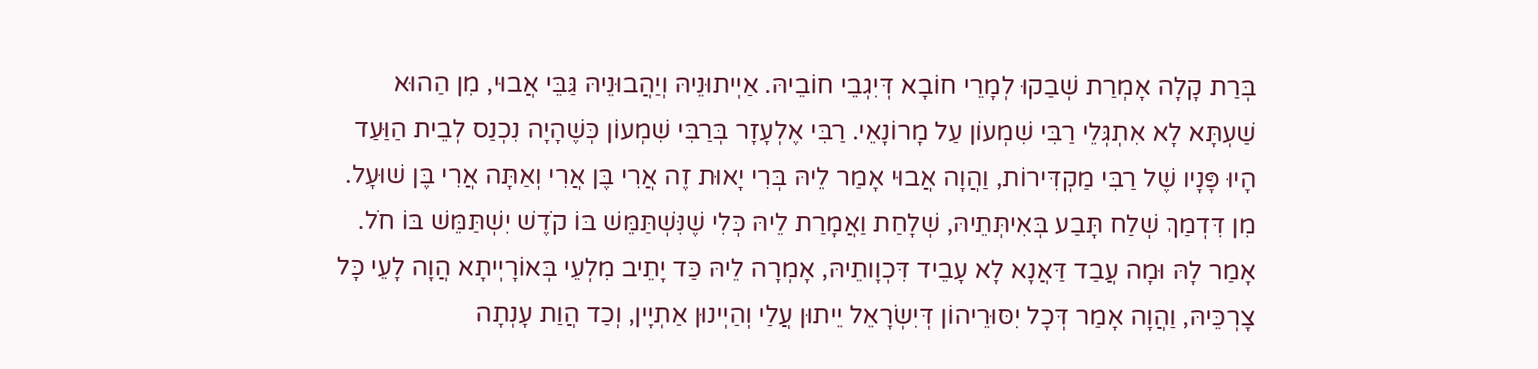בְּרַת קָלָה אָמְרַת שְׁבַקוּ לְמָרֵי חוֹבָא דְּיִגְבֵי חוֹבֵיהּ. אַיְיתוּנֵיהּ וְיַהֲבוּנֵיהּ גַּבֵּי אֲבוּי, מִן הַהוּא שַׁעְתָּא לָא אִתְגְּלֵי רַבִּי שִׁמְעוֹן עַל מָרוֹנָאֵי. רַבִּי אֶלְעָזָר בְּרַבִּי שִׁמְעוֹן כְּשֶׁהָיָה נִכְנַס לְבֵית הַוַּעַד הָיוּ פָּנָיו שֶׁל רַבִּי מַקְדִּירוֹת, וַהֲוָה אֲבוּי אָמַר לֵיהּ בְּרִי יָאוּת זֶה אֲרִי בֶּן אֲרִי וְאַתָּה אֲרִי בֶּן שׁוּעָל. מִן דִּדְמַךְ שְׁלַח תָּבַע בְּאִיתְּתֵיהּ, שְׁלָחַת וַאֲמָרַת לֵיהּ כְּלִי שֶׁנִּשְׁתַּמֵּשׁ בּוֹ קֹדֶשׁ יִשְׁתַּמֵּשׁ בּוֹ חֹל. אָמַר לָהּ וּמָה עֲבַד דַּאֲנָא לָא עָבֵיד דִּכְוָותֵיהּ, אָמְרָה לֵיהּ כַּד יָתֵיב מִלְעֵי בְּאוֹרָיְיתָא הֲוָה לָעֵי כָּל צָרְכֵּיהּ, וַהֲוָה אָמַר דְּכָל יִסּוּרֵיהוֹן דְּיִשְׂרָאֵל יֵיתוּן עֲלַי וְהַיְינוּן אַתְיָין, וְכַד הֲוַת עָנְתָה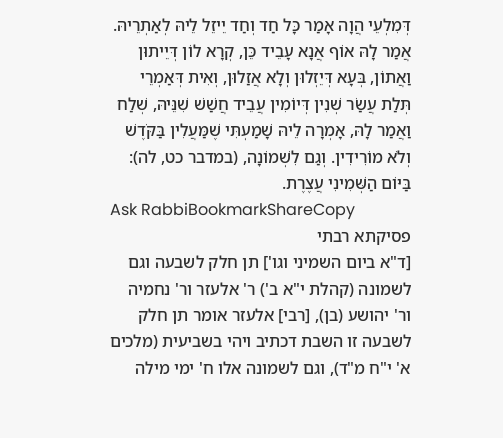דְּמִלְעֵי הֲוָה אָמַר כָּל חַד וְחַד יֵיזֵל לֵיהּ לְאַתְרֵיהּ. אֲמַר לָהּ אוֹף אֲנָא עָבֵיד כֵּן, קְרָא לוֹן דְּיֵיתוּן וַאֲתוֹן, בְּעָא דְּיֵזְלוּן וְלָא אֲזַלוּן, וְאִית דְּאַמְרֵי תְּלַת עֲשַׂר שְׁנִין דְּיוֹמִין עֲבֵיד חֲשַׁשׁ שִׁנֵּיהּ, שְׁלַח וַאֲמַר לָהּ, אָמְרָה לֵיהּ שָׁמַעְתִּי שֶׁמַּעֲלִין בַּקֹּדֶשׁ וְלֹא מוֹרִידִין. וְגַם לִשְׁמוֹנָה, (במדבר כט, לה): בַּיּוֹם הַשְּׁמִינִי עֲצֶרֶת.
Ask RabbiBookmarkShareCopy
פסיקתא רבתי
[ד"א ביום השמיני וגו'] תן חלק לשבעה וגם לשמונה (קהלת י"א ב') ר' אלעזר ור' נחמיה ור' יהושע (בן), [רבי] אלעזר אומר תן חלק לשבעה זו השבת דכתיב ויהי בשביעית (מלכים א' י"ח מ"ד), וגם לשמונה אלו ח' ימי מילה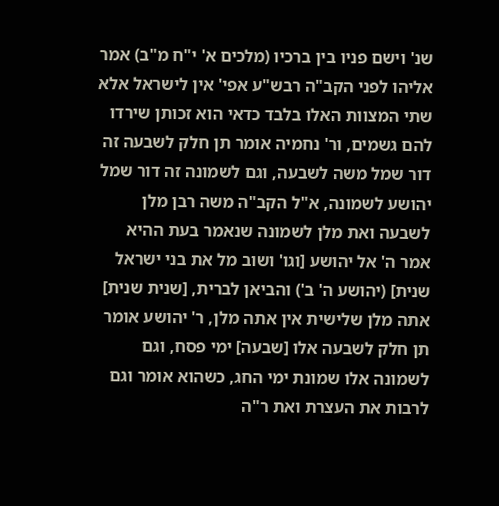שנ' וישם פניו בין ברכיו (מלכים א' י"ח מ"ב) אמר אליהו לפני הקב"ה רבש"ע אפי' אין לישראל אלא שתי המצוות האלו בלבד כדאי הוא זכותן שירדו להם גשמים, ור' נחמיה אומר תן חלק לשבעה זה דור שמל משה לשבעה, וגם לשמונה זה דור שמל יהושע לשמונה, א"ל הקב"ה משה רבן מלן לשבעה ואת מלן לשמונה שנאמר בעת ההיא אמר ה' אל יהושע [וגו' ושוב מל את בני ישראל שנית] (יהושע ה' ב') והביאן לברית, [שנית שנית] אתה מלן שלישית אין אתה מלן, ר' יהושע אומר תן חלק לשבעה אלו [שבעה] ימי פסח, וגם לשמונה אלו שמונת ימי החג, כשהוא אומר וגם לרבות את העצרת ואת ר"ה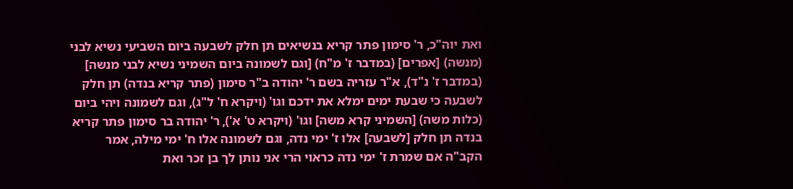ואת יוה"כ, ר' סימון פתר קריא בנשיאים תן חלק לשבעה ביום השביעי נשיא לבני (מנשה) [אפרים] (במדבר ז' מ"ח) [וגם לשמונה ביום השמיני נשיא לבני מנשה] (במדבר ז' נ"ד), א"ר עזריה בשם ר' יהודה ב"ר סימון (פתר קריא בנדה) תן חלק לשבעה כי שבעת ימים ימלא את ידכם וגו' (ויקרא ח' ל"ג), וגם לשמונה ויהי ביום (כלות משה) [השמיני קרא משה] וגו' (ויקרא ט' א'), ר' יהודה בר סימון פתר קריא בנדה תן חלק [לשבעה] אלו ז' ימי נדה, וגם לשמונה אלו ח' ימי מילה, אמר הקב"ה אם שמרת ז' ימי נדה כראוי הרי אני נותן לך בן זכר ואת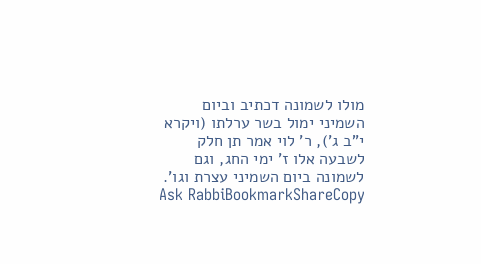מולו לשמונה דכתיב וביום השמיני ימול בשר ערלתו (ויקרא י"ב ג'), ר' לוי אמר תן חלק לשבעה אלו ז' ימי החג, וגם לשמונה ביום השמיני עצרת וגו'.
Ask RabbiBookmarkShareCopy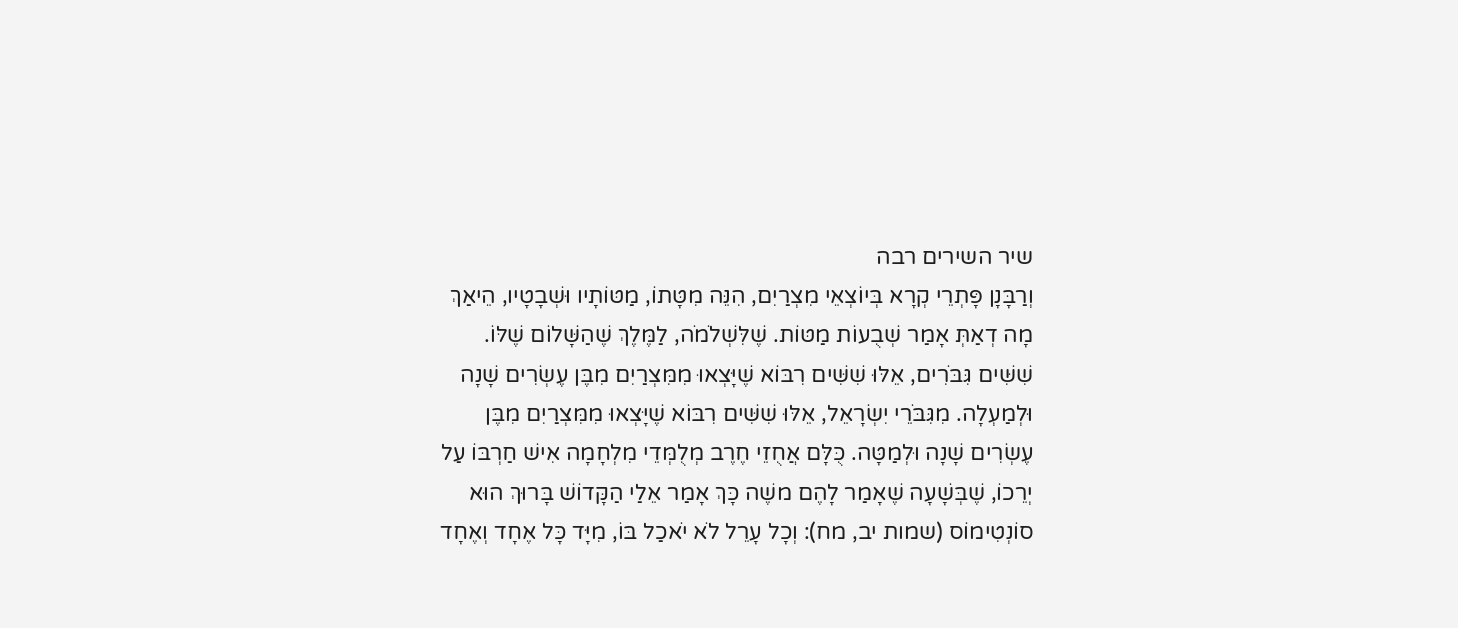שיר השירים רבה
וְרַבָּנָן פָּתְרֵי קְרָא בְּיוֹצְאֵי מִצְרַיִם, הִנֵּה מִטָּתוֹ, מַטּוֹתָיו וּשְׁבָטָיו, הֵיאַךְ מָה דְאַתְּ אָמַר שְׁבֻעוֹת מַטּוֹת. שֶׁלִּשְׁלֹמֹה, לַמֶּלֶךְ שֶׁהַשָּׁלוֹם שֶׁלּוֹ. שִׁשִּׁים גִּבֹּרִים, אֵלּוּ שִׁשִּׁים רִבּוֹא שֶׁיָּצְאוּ מִמִּצְרַיִם מִבֶּן עֶשְׂרִים שָׁנָה וּלְמַעְלָה. מִגִּבֹּרֵי יִשְׂרָאֵל, אֵלּוּ שִׁשִּׁים רִבּוֹא שֶׁיָּצְאוּ מִמִּצְרַיִם מִבֶּן עֶשְׂרִים שָׁנָה וּלְמַטָּה. כֻּלָּם אֲחֻזֵי חֶרֶב מְלֻמְּדֵי מִלְחָמָה אִישׁ חַרְבּוֹ עַל יְרֵכוֹ, שֶׁבְּשָׁעָה שֶׁאָמַר לָהֶם משֶׁה כָּךְ אָמַר אֵלַי הַקָּדוֹשׁ בָּרוּךְ הוּא סוֹנְטִימוֹס (שמות יב, מח): וְכָל עָרֵל לֹא יֹאכַל בּוֹ, מִיָּד כָּל אֶחָד וְאֶחָד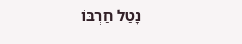נָטַל חַרְבּוֹ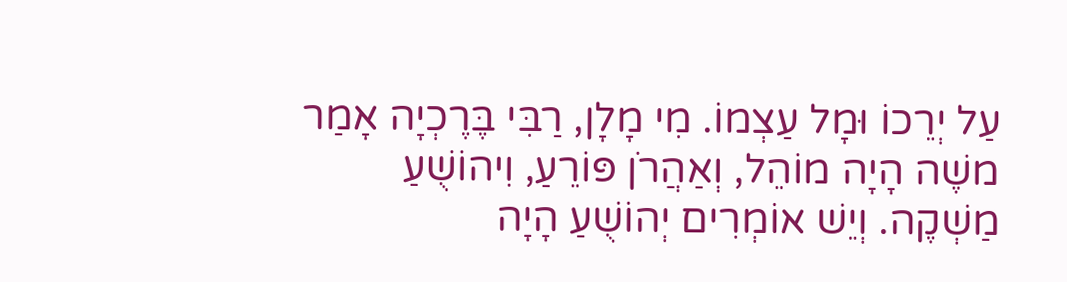עַל יְרֵכוֹ וּמָל עַצְמוֹ. מִי מָלָן, רַבִּי בֶּרֶכְיָה אָמַר משֶׁה הָיָה מוֹהֵל, וְאַהֲרֹן פּוֹרֵעַ, וִיהוֹשֻׁעַ מַשְׁקֶה. וְיֵשׁ אוֹמְרִים יְהוֹשֻׁעַ הָיָה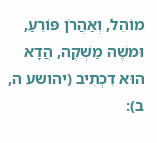מוֹהֵל, וְאַהֲרֹן פּוֹרֵעַ, וּמשֶׁה מַשְׁקֶה, הֲדָא הוּא דִכְתִיב (יהושע ה, ב):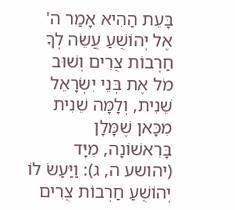בָּעֵת הַהִיא אָמַר ה' אֶל יְהוֹשֻׁעַ עֲשֵׂה לְךָ חַרְבוֹת צֻרִים וְשׁוּב מֹל אֶת בְּנֵי יִשְׂרָאֵל שֵׁנִית, וְלָמָּה שֵׁנִית מִכָּאן שֶׁמָּלָן בָּרִאשׁוֹנָה, מִיָּד (יהושע ה, ג): וַיַּעַשׂ לוֹ יְהוֹשֻׁעַ חַרְבוֹת צֻרִים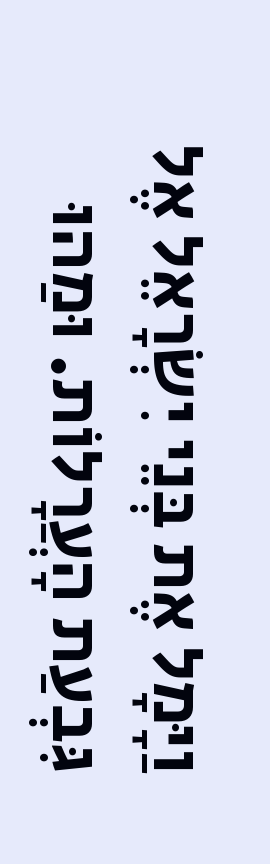וַיָּמָל אֶת בְּנֵי יִשְׂרָאֵל אֶל גִּבְעַת הָעֲרָלוֹת. וּמַהוּ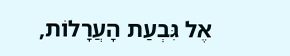אֶל גִּבְעַת הָעֲרָלוֹת,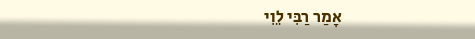אָמַר רַבִּי לֵוִי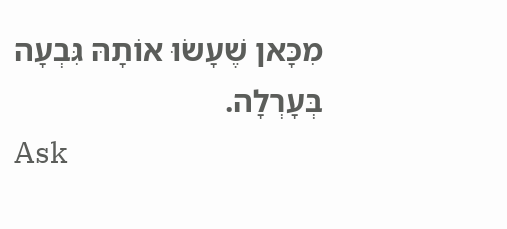מִכָּאן שֶׁעָשׂוּ אוֹתָהּ גִּבְעָה בְּעָרְלָה.
Ask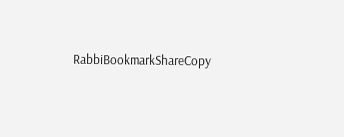RabbiBookmarkShareCopy